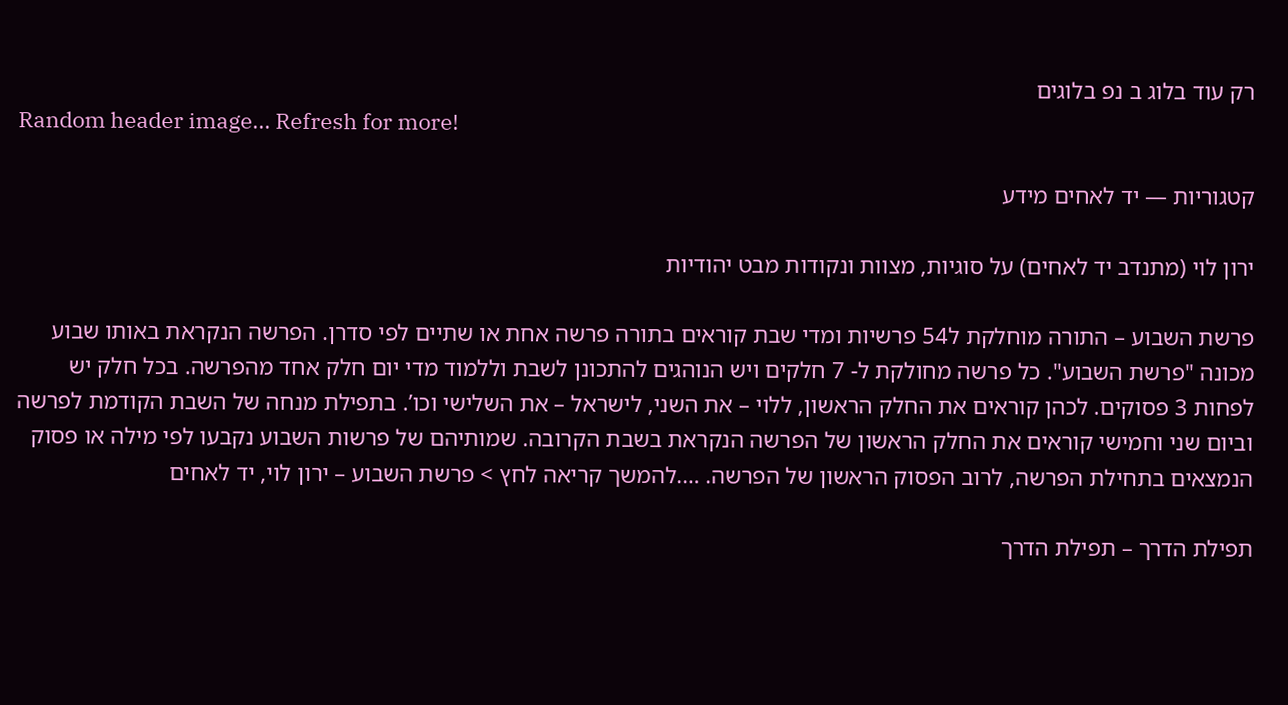רק עוד בלוג ב נפ בלוגים
Random header image... Refresh for more!

קטגוריות — יד לאחים מידע

ירון לוי (מתנדב יד לאחים) על סוגיות, מצוות ונקודות מבט יהודיות

פרשת השבוע – התורה מוחלקת ל54 פרשיות ומדי שבת קוראים בתורה פרשה אחת או שתיים לפי סדרן. הפרשה הנקראת באותו שבוע מכונה "פרשת השבוע". כל פרשה מחולקת ל- 7 חלקים ויש הנוהגים להתכונן לשבת וללמוד מדי יום חלק אחד מהפרשה. בכל חלק יש לפחות 3 פסוקים. לכהן קוראים את החלק הראשון, ללוי – את השני, לישראל – את השלישי וכו’. בתפילת מנחה של השבת הקודמת לפרשה וביום שני וחמישי קוראים את החלק הראשון של הפרשה הנקראת בשבת הקרובה. שמותיהם של פרשות השבוע נקבעו לפי מילה או פסוק הנמצאים בתחילת הפרשה, לרוב הפסוק הראשון של הפרשה. ….להמשך קריאה לחץ > פרשת השבוע – ירון לוי, יד לאחים

תפילת הדרך – תפילת הדרך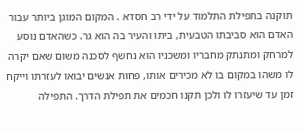תוקנה בתפילת התלמוד על ידי רב חסדא . המקום המוגן ביותר עבור האדם הוא סביבתו הטבעית, ביתו והעיר בה הוא גר. כשהאדם נוסע למרחק ומתנתק מחבריו ומשכניו הוא נחשף לסכנה משום שאם יקרה לו משהו במקום בו לא מכירים אותו, פחות אנשים יבואו לעזרתו וייקח זמן עד שיעזרו לו ולכן תקנו חכמים את תפילת הדרך. התפילה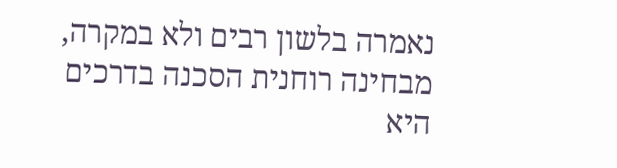נאמרה בלשון רבים ולא במקרה, מבחינה רוחנית הסכנה בדרכים היא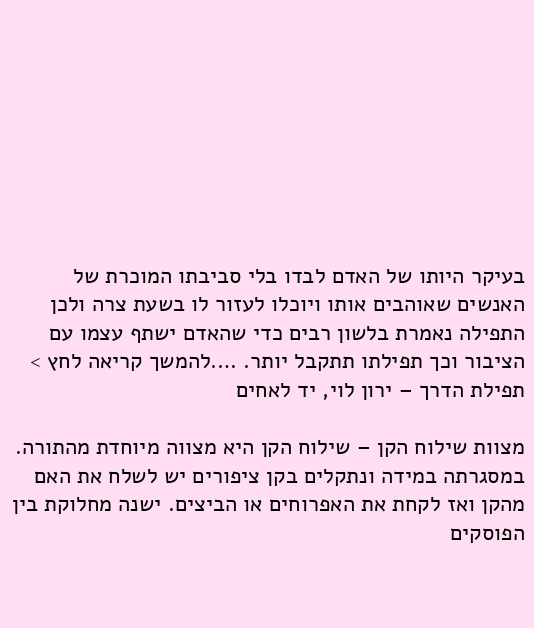בעיקר היותו של האדם לבדו בלי סביבתו המוכרת של האנשים שאוהבים אותו ויוכלו לעזור לו בשעת צרה ולכן התפילה נאמרת בלשון רבים כדי שהאדם ישתף עצמו עם הציבור וכך תפילתו תתקבל יותר. ….להמשך קריאה לחץ > תפילת הדרך – ירון לוי, יד לאחים

מצוות שילוח הקן – שילוח הקן היא מצווה מיוחדת מהתורה. במסגרתה במידה ונתקלים בקן ציפורים יש לשלח את האם מהקן ואז לקחת את האפרוחים או הביצים. ישנה מחלוקת בין הפוסקים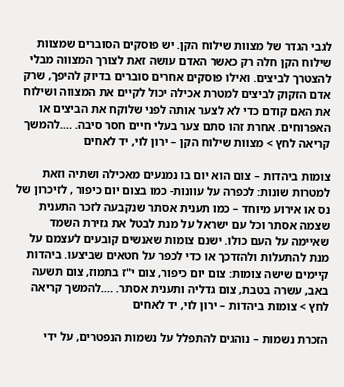לגבי הגדר של מצוות שילוח הקן. יש פוסקים הסוברים שמצוות שילוח הקן חלה רק כאשר האדם עושה זאת לצורך המצווה מבלי להצטרך לביצים. ואילו פוסקים אחרים סוברים בדיוק להיפך, שרק אדם הזקוק לביצים למטרת אכילה יכול לקיים את המצווה ושילוח את האם קודם כדי לא לצער אותה לפני שלוקח את הביצים או האפרוחים. אחרת זהו סתם צער בעלי חיים חסר סיבה. ….להמשך קריאה לחץ > מצוות שילוח הקן – ירון לוי, יד לאחים

צומות ביהדות – צום הוא יום בו נמנעים מאכילה ושתיה וזאת למטרות שונות: לכפרה על עוונות- כמו בצום יום כיפור , לזיכרון של נס או אירוע מיוחד – כמו תענית אסתר שנקבעה לזכר התענית שצמה אסתר וכל עם ישראל על מנת לבטל את גזירת השמד שאיימה על העם כולו. ישנם צומות שאנשים קובעים לעצמם על מנת להתעלות ולהזדכך או כדי לכפר על חטאים שביצעו. ביהדות קיימים שישה צומות: צום יום כיפור, צום י"ז בתמוז, צום תשעה באב, עשרה בטבת, צום גדליה ותענית אסתר. ….להמשך קריאה לחץ > צומות ביהדות – ירון לוי, יד לאחים

הזכרת נשמות – נוהגים להתפלל על נשמות הנפטרים, על ידי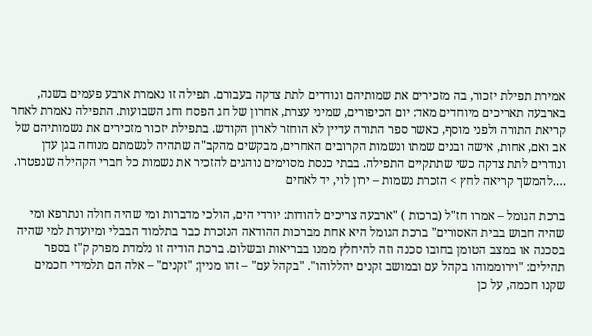אמירת תפילת יזכור, בה מזכירים את שמותיהם ונודרים לתת צדקה בעבורם. תפילה זו נאמרת ארבע פעמים בשנה, בארבעה תאריכים מיוחדים מאד: יום הכיפורים, שמיני עצרת, אחרון של חג הפסח וחג השבועות. התפילה נאמרת לאחר קריאת התורה ולפני מוסף, כאשר ספר התורה עדיין לא הוחזר לארון הקודש. בתפילת יזכור מזכירים את נשמותיהם של אב ואם, אחות, אישה ובנים שמתו ונשמות הקרובים האחרים, מבקשים מהקב"ה שתהיה לנשמתם מנוחה בגן עדן ונודרים לתת צדקה כשי שתתקיים התפילה. בבתי כנסת מסוימים נוהגים להזכיר את נשמות כל חברי הקהילה שנפטרו. ….להמשך קריאה לחץ > הזכרת נשמות – ירון לוי, יד לאחים

ברכת הגומל – אמרו חז"ל (ברכות ) "ארבעה צריכים להודות: יורדי הים, הולכי מדברות ומי שהיה חולה ונתרפא ומי שהיה חבוש בבית האסורים" ברכת הגומל היא אחת מברכות ההודאה הנזכרת כבר בתלמוד הבבלי ומיועדת למי שהיה בסכנה או במצב הטומן בחובו סכנה וזה להיחלץ ממנו בבריאות ובשלום. ברכת הודיה זו נלמדת מפרק ק"ז בספר תהילים: "וירוממוהו בקהל עם ובמושב זקנים יהללוהו". "בקהל עם" – זהו מניין; "זקנים" – אלה הם תלמידי חכמים שקנו חכמה, על כן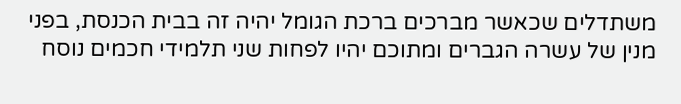משתדלים שכאשר מברכים ברכת הגומל יהיה זה בבית הכנסת, בפני מנין של עשרה הגברים ומתוכם יהיו לפחות שני תלמידי חכמים נוסח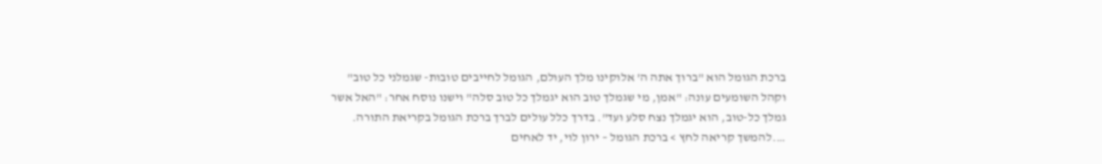ברכת הגומל הוא "ברוך אתה ה’ אלוקינו מלך העולם, הגומל לחייבים טובות- שגמלני כל טוב" וקהל השומעים עונה: "אמן, מי שגמלך טוב הוא יגמלך כל טוב סלה" וישנו נוסח אחר: "האל אשר גמלך כל-טוב, הוא יגמלך נצח סלע ועד". בדרך כלל עולים לברך ברכת הגומל בקריאת התורה. ….להמשך קריאה לחץ > ברכת הגומל – ירון לוי, יד לאחים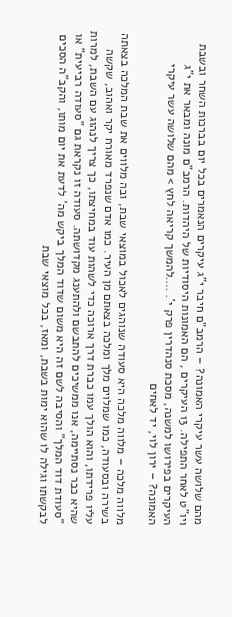מהם שלושה עשר עיקרי האמונה? – הרמב"ם חיבר י"ג עיקרים הנאמרים בכל יום בברכות השחר ובשבת ויו"ט לאחר התפילה. 13 העיקרים , הם האמונות היסודיות של היהדות. הרמב"ם מונה ומבאר את י"ג העיקרים בפירושו למשנה, מסכת סנהדרין פרק י’. ….להמשך קריאה לחץ > מהם שלושה עשר עיקרי האמונה? – ירון לוי, יד לאחים

מלווה מלכה – מלווה מלכה היא סעודה שנוהגים לאכול במוצאי שבת, ובה מלווים את שבת המלכה בצאתה בשירה ובסעודה, כמו שמלוים מלך ומלכה בצאתם מן העיר. כמו אדם שנפרד מאורח יקר ואהוב, שקשה עליו פרידתו, והוא הולך עמו כברת דרך ארוכה כדי לשהות עוד במחיצתו, כך צריך לנהוג עם השבת, למרות שהיא כבר נסתיימה, אנו ממשיכים להתבשם ולהתענג מקדושתה. סעודה זו נקראת גם "סעודה רביעית" או "סעודת דוד המלך" והסיבה לשם זה היא משום שדוד המלך ביקש מה’ לדעת את יום מותו, והקב"ה הסכים לבקשתו וגילה לו שהוא ימות בשבת, ומאז, בכל מוצאי שבת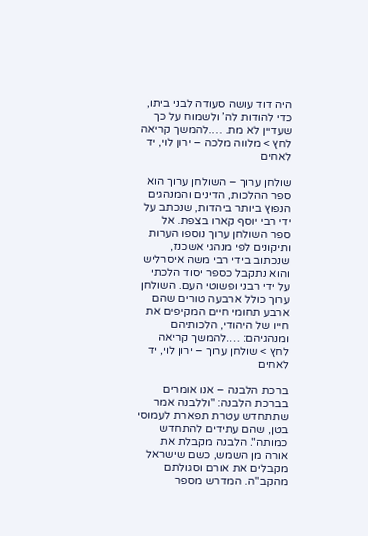היה דוד עושה סעודה לבני ביתו, כדי להודות לה’ ולשמוח על כך שעדיין לא מת. ….להמשך קריאה לחץ > מלווה מלכה – ירון לוי, יד לאחים

שולחן ערוך – השולחן ערוך הוא ספר ההלכות, הדינים והמנהגים הנפוץ ביותר ביהדות, שנכתב על ידי רבי יוסף קארו בצפת. אל ספר השולחן ערוך נוספו הערות ותיקונים לפי מנהגי אשכנז, שנכתוב בידי רבי משה איסרליש והוא נתקבל כספר יסוד הלכתי על ידי רבני ופשוטי העם. השולחן ערוך כולל ארבעה טורים שהם ארבע תחומי חיים המקיפים את חייו של היהודי, הלכותיהם ומנהגיהם: ….להמשך קריאה לחץ > שולחן ערוך – ירון לוי, יד לאחים

ברכת הלבנה – אנו אומרים בברכת הלבנה: "וללבנה אמר שתתחדש עטרת תפארת לעמוסי בטן, שהם עתידים להתחדש כמותה". הלבנה מקבלת את אורה מן השמש, כשם שישראל מקבלים את אורם וסגולתם מהקב"ה. המדרש מספר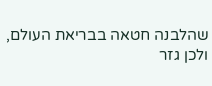שהלבנה חטאה בבריאת העולם, ולכן גזר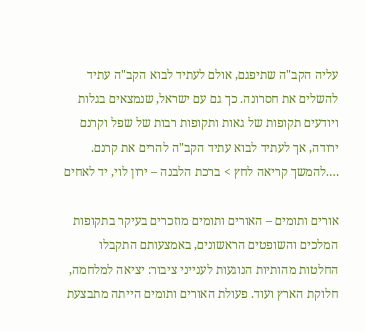עליה הקב"ה שתיפגם, אולם לעתיד לבוא הקב"ה עתיד להשלים את חסרונה. כך גם עם ישראל, שנמצאים בגלות ויודעים תקופות של גאות ותקופות רבות של שפל וקרנם ירודה, אך לעתיד לבוא עתיד הקב"ה להרים את קרנם. ….להמשך קריאה לחץ > ברכת הלבנה – ירון לוי, יד לאחים

אורים ותומים – האורים ותומים מוזכרים בעיקר בתקופות המלכים והשופטים הראשונים, באמצעותם התקבלו החלטות מהותיות הנוגעות לענייני ציבור: יציאה למלחמה, חלוקת הארץ ועוד. פעולת האורים ותומים הייתה מתבצעת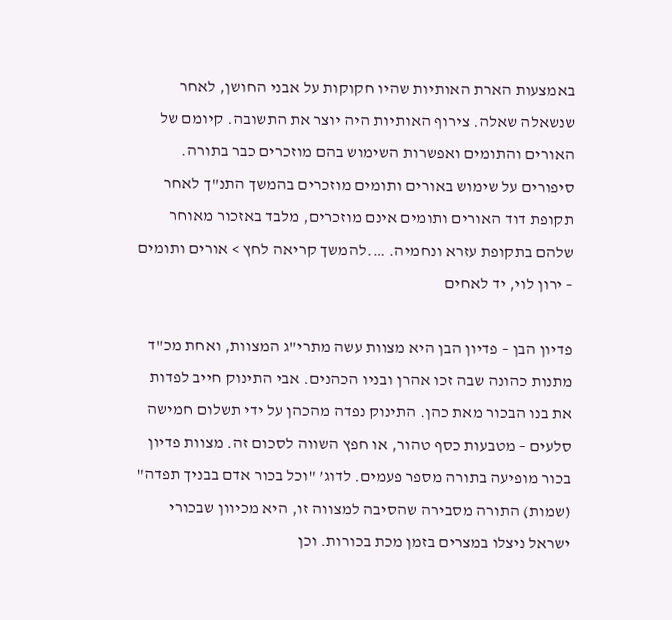באמצעות הארת האותיות שהיו חקוקות על אבני החושן, לאחר שנשאלה שאלה. צירוף האותיות היה יוצר את התשובה. קיומם של האורים והתומים ואפשרות השימוש בהם מוזכרים כבר בתורה. סיפורים על שימוש באורים ותומים מוזכרים בהמשך התנ"ך לאחר תקופת דוד האורים ותומים אינם מוזכרים, מלבד באזכור מאוחר שלהם בתקופת עזרא ונחמיה. ….להמשך קריאה לחץ > אורים ותומים – ירון לוי, יד לאחים

פדיון הבן – פדיון הבן היא מצוות עשה מתרי"ג המצוות, ואחת מכ"ד מתנות כהונה שבה זכו אהרן ובניו הכהנים. אבי התינוק חייב לפדות את בנו הבכור מאת כהן. התינוק נפדה מהכהן על ידי תשלום חמישה סלעים – מטבעות כסף טהור, או חפץ השווה לסכום זה. מצוות פדיון בכור מופיעה בתורה מספר פעמים. לדוג’ "וכל בכור אדם בבניך תפדה" (שמות) התורה מסבירה שהסיבה למצווה זו, היא מכיוון שבכורי ישראל ניצלו במצרים בזמן מכת בכורות. וכן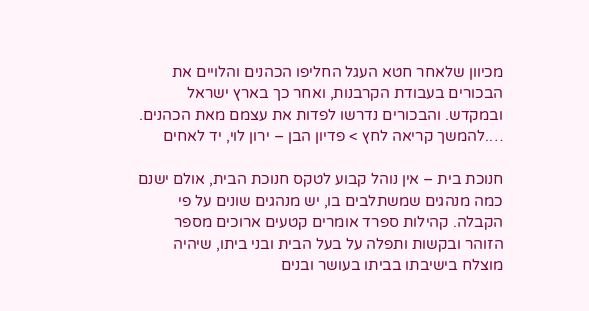מכיוון שלאחר חטא העגל החליפו הכהנים והלויים את הבכורים בעבודת הקרבנות, ואחר כך בארץ ישראל ובמקדש. והבכורים נדרשו לפדות את עצמם מאת הכהנים. ….להמשך קריאה לחץ > פדיון הבן – ירון לוי, יד לאחים

חנוכת בית – אין נוהל קבוע לטקס חנוכת הבית, אולם ישנם כמה מנהגים שמשתלבים בו, יש מנהגים שונים על פי הקבלה. קהילות ספרד אומרים קטעים ארוכים מספר הזוהר ובקשות ותפלה על בעל הבית ובני ביתו, שיהיה מוצלח בישיבתו בביתו בעושר ובנים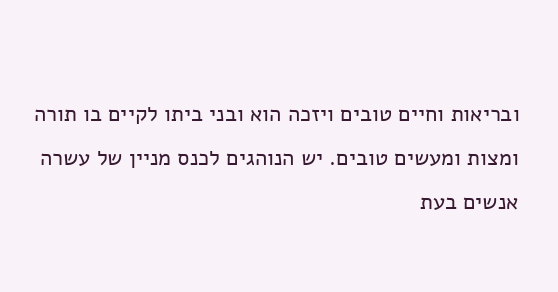ובריאות וחיים טובים ויזכה הוא ובני ביתו לקיים בו תורה ומצות ומעשים טובים. יש הנוהגים לכנס מניין של עשרה אנשים בעת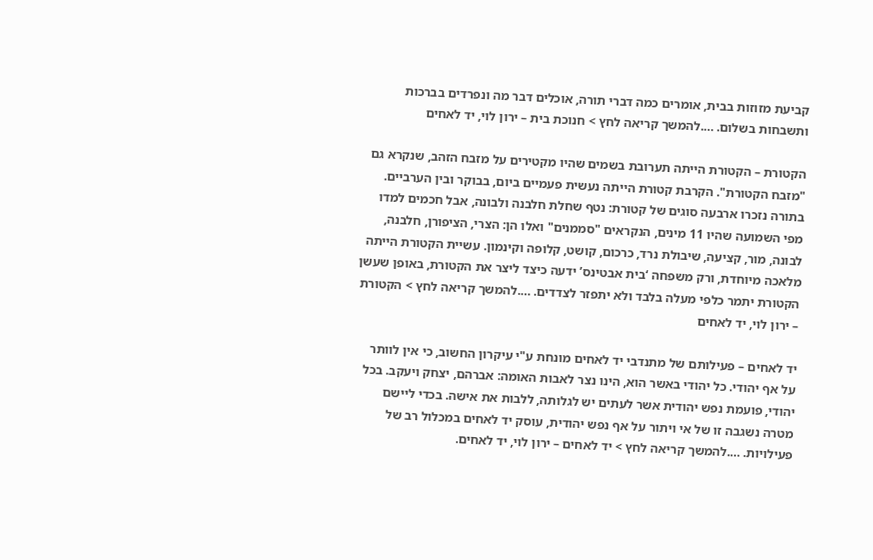קביעת מזוזות בבית, אומרים כמה דברי תורה, אוכלים דבר מה ונפרדים בברכות ותשבחות בשלום. ….להמשך קריאה לחץ > חנוכת בית – ירון לוי, יד לאחים

הקטורת – הקטורת הייתה תערובת בשמים שהיו מקטירים על מזבח הזהב, שנקרא גם "מזבח הקטורת". הקרבת קטורת הייתה נעשית פעמיים ביום, בבוקר ובין הערביים. בתורה נזכרו ארבעה סוגים של קטורת: נטף שחלת חלבנה ולבונה, אבל חכמים למדו מפי השמועה שהיו 11 מינים, הנקראים "סממנים" ואלו הן: הצרי, הציפורן, חלבנה, לבונה, מור, קציעה, שיבולת נרד, כרכום, קושט, קלופה וקינמון. עשיית הקטורת הייתה מלאכה מיוחדת, ורק משפחה ‘בית אבטינס’ ידעה כיצד ליצר את הקטורת, באופן שעשן הקטורת יתמר כלפי מעלה בלבד ולא יתפזר לצדדים. ….להמשך קריאה לחץ > הקטורת – ירון לוי, יד לאחים

יד לאחים – פעילותם של מתנדבי יד לאחים מונחת ע"י עיקרון החשוב, כי אין לוותר על אף יהודי. כל יהודי באשר הוא, הינו נצר לאבות האומה: אברהם, יצחק ויעקב. בכל יהודי, פועמת נפש יהודית אשר לעתים יש לגלותה, ללבות את אישה. בכדי ליישם מטרה נשגבה זו של אי ויתור על אף נפש יהודית, עוסק יד לאחים במכלול רב של פעילויות. ….להמשך קריאה לחץ > יד לאחים – ירון לוי, יד לאחים.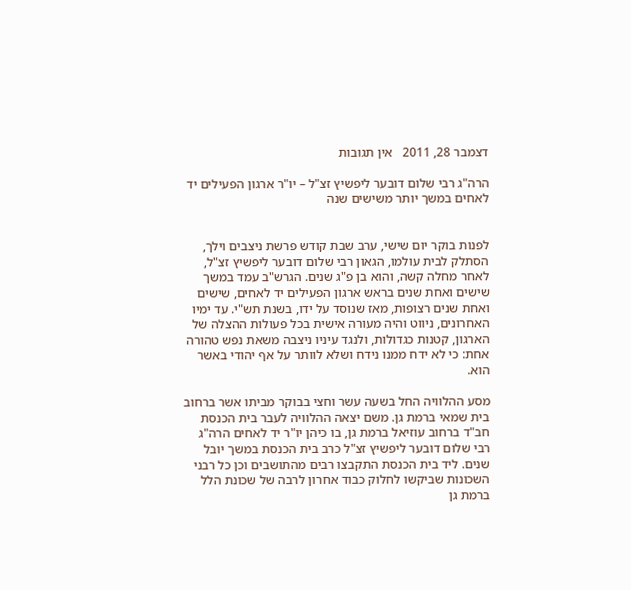דצמבר 28, 2011   אין תגובות

הרה"ג רבי שלום דובער ליפשיץ זצ"ל – יו"ר ארגון הפעילים יד לאחים במשך יותר משישים שנה


לפנות בוקר יום שישי, ערב שבת קודש פרשת ניצבים וילך, הסתלק לבית עולמו, הגאון רבי שלום דובער ליפשיץ זצ"ל, לאחר מחלה קשה, והוא בן פ"ג שנים. הגרש"ב עמד במשך שישים ואחת שנים בראש ארגון הפעילים יד לאחים, שישים ואחת שנים רצופות, מאז שנוסד על ידו, בשנת תש"י. עד ימיו האחרונים, ניווט והיה מעורה אישית בכל פעולות ההצלה של הארגון, קטנות כגדולות, ולנגד עיניו ניצבה משאת נפש טהורה אחת: כי לא ידח ממנו נידח ושלא לוותר על אף יהודי באשר הוא.

מסע ההלוויה החל בשעה עשר וחצי בבוקר מביתו אשר ברחוב בית שמאי ברמת גן. משם יצאה ההלוויה לעבר בית הכנסת חב"ד ברחוב עוזיאל ברמת גן, בו כיהן יו"ר יד לאחים הרה"ג רבי שלום דובער ליפשיץ זצ"ל כרב בית הכנסת במשך יובל שנים. ליד בית הכנסת התקבצו רבים מהתושבים וכן כל רבני השכונות שביקשו לחלוק כבוד אחרון לרבה של שכונת הלל ברמת גן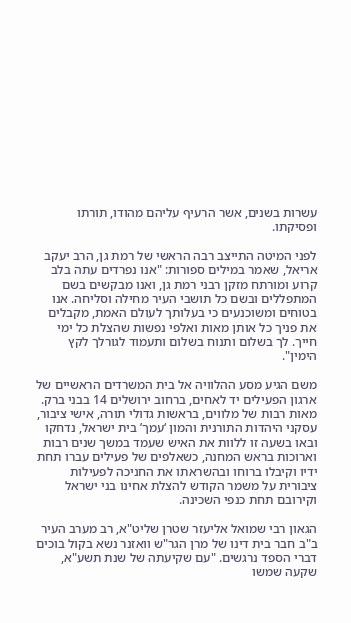עשרות בשנים, אשר הרעיף עליהם מהודו, תורתו ופסיקתו.

לפני המיטה התייצב רבה הראשי של רמת גן, הרב יעקב אריאל, שאמר במילים ספורות: "אנו נפרדים עתה בלב קרוע ומורתח מזקן רבני רמת גן, ואנו מבקשים בשם המתפללים ובשם כל תושבי העיר מחילה וסליחה. אנו בטוחים ומשוכנעים כי בעלותך לעולם האמת, מקבלים את פניך כל אותן מאות ואלפי נפשות שהצלת כל ימי חייך. לך בשלום ותנוח בשלום ותעמוד לגורלך לקץ הימין".

משם הגיע מסע ההלוויה אל בית המשרדים הראשיים של ארגון הפעילים יד לאחים, ברחוב ירושלים 14 בבני ברק. מאות רבות של מלווים, בראשות גדולי תורה, אישי ציבור, עסקני היהדות התורנית והמון ‘עמך’ בית ישראל, נדחקו ובאו בשעה זו ללוות את האיש שעמד במשך שנים רבות וארוכות בראש המחנה, כשאלפים של פעילים עברו תחת ידיו וקיבלו ברוחו ובהשראתו את החניכה לפעילות ציבורית על משמר הקודש להצלת אחינו בני ישראל וקירובם תחת כנפי השכינה.

הגאון רבי שמואל אליעזר שטרן שליט"א, רב מערב העיר ב"ב חבר בית דינו של מרן הגר"ש וואזנר נשא בקול בוכים דברי הספד נרגשים. "עם שקיעתה של שנת תשע"א, שקעה שמשו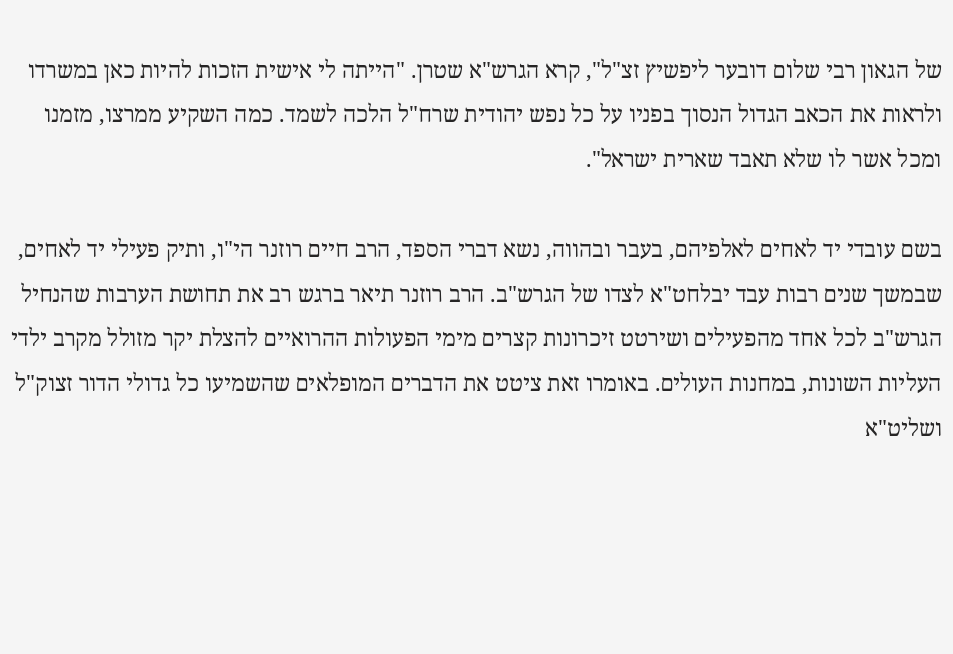של הגאון רבי שלום דובער ליפשיץ זצ"ל", קרא הגרש"א שטרן. "הייתה לי אישית הזכות להיות כאן במשרדו ולראות את הכאב הגדול הנסוך בפניו על כל נפש יהודית שרח"ל הלכה לשמד. כמה השקיע ממרצו, מזמנו ומכל אשר לו שלא תאבד שארית ישראל".

בשם עובדי יד לאחים לאלפיהם, בעבר ובהווה, נשא דברי הספד, הרב חיים רוזנר הי"ו, ותיק פעילי יד לאחים, שבמשך שנים רבות עבד יבלחט"א לצדו של הגרש"ב. הרב רוזנר תיאר ברגש רב את תחושת הערבות שהנחיל הגרש"ב לכל אחד מהפעילים ושירטט זיכרונות קצרים מימי הפעולות ההרואיים להצלת יקר מזולל מקרב ילדי העליות השונות, במחנות העולים. באומרו זאת ציטט את הדברים המופלאים שהשמיעו כל גדולי הדור זצוק"ל ושליט"א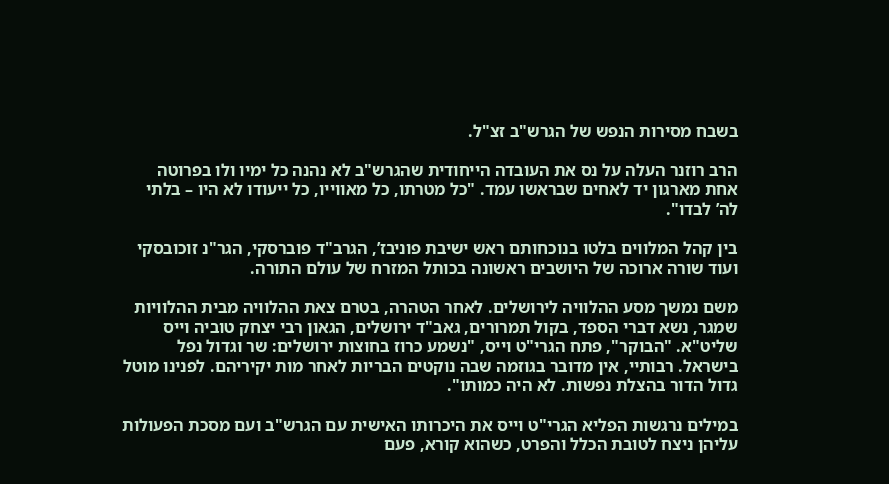בשבח מסירות הנפש של הגרש"ב זצ"ל.

הרב רוזנר העלה על נס את העובדה הייחודית שהגרש"ב לא נהנה כל ימיו ולו בפרוטה אחת מארגון יד לאחים שבראשו עמד. "כל מטרתו, כל מאווייו, כל ייעודו לא היו – בלתי לה’ לבדו".

בין קהל המלווים בלטו בנוכחותם ראש ישיבת פוניבז’, הגרב"ד פוברסקי, הגר"נ זוכובסקי ועוד שורה ארוכה של היושבים ראשונה בכותל המזרח של עולם התורה.

משם נמשך מסע ההלוויה לירושלים. לאחר הטהרה, בטרם צאת ההלוויה מבית ההלוויות שמגר, נשא דברי הספד, בקול תמרורים, גאב"ד ירושלים, הגאון רבי יצחק טוביה וייס שליט"א. "הבוקר", פתח הגרי"ט וייס, "נשמע כרוז בחוצות ירושלים: שר וגדול נפל בישראל. רבותיי, אין מדובר בגוזמה שבה נוקטים הבריות לאחר מות יקיריהם. לפנינו מוטל גדול הדור בהצלת נפשות. לא היה כמותו".

במילים נרגשות הפליא הגרי"ט וייס את היכרותו האישית עם הגרש"ב ועם מסכת הפעולות עליהן ניצח לטובת הכלל והפרט, כשהוא קורא, פעם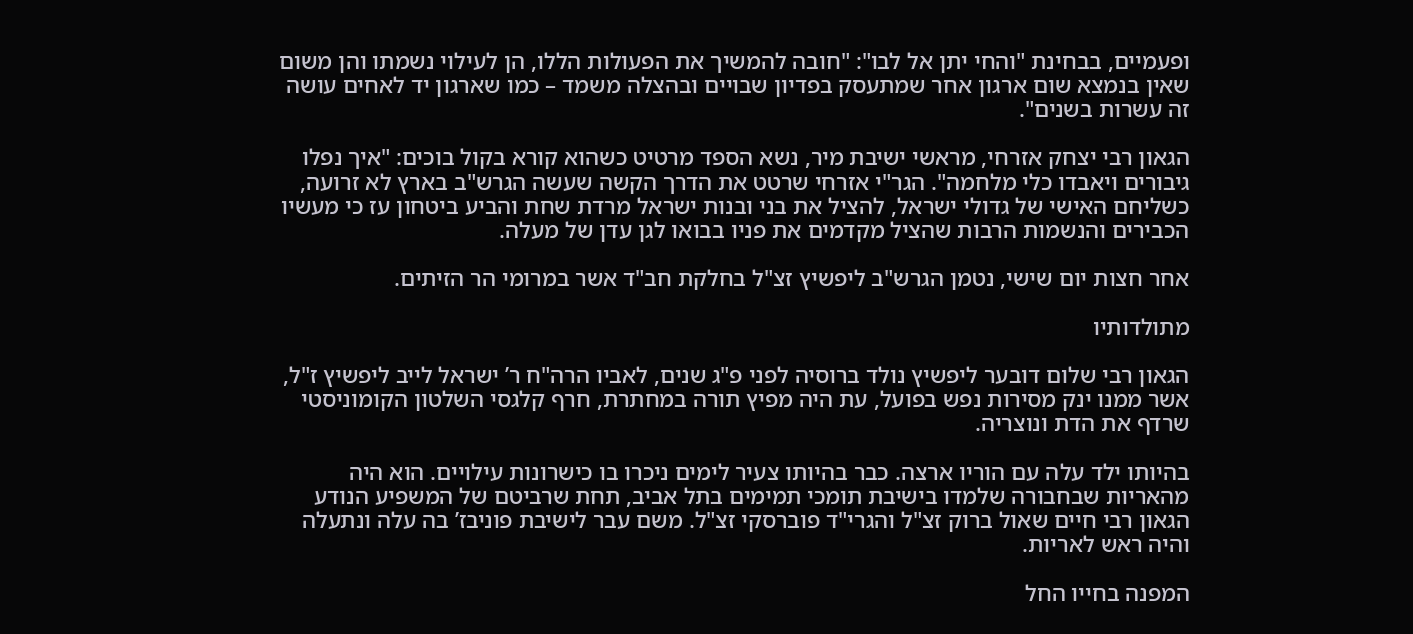ופעמיים, בבחינת "והחי יתן אל לבו": "חובה להמשיך את הפעולות הללו, הן לעילוי נשמתו והן משום שאין בנמצא שום ארגון אחר שמתעסק בפדיון שבויים ובהצלה משמד – כמו שארגון יד לאחים עושה זה עשרות בשנים".

הגאון רבי יצחק אזרחי, מראשי ישיבת מיר, נשא הספד מרטיט כשהוא קורא בקול בוכים: "איך נפלו גיבורים ויאבדו כלי מלחמה". הגר"י אזרחי שרטט את הדרך הקשה שעשה הגרש"ב בארץ לא זרועה, כשליחם האישי של גדולי ישראל, להציל את בני ובנות ישראל מרדת שחת והביע ביטחון עז כי מעשיו הכבירים והנשמות הרבות שהציל מקדמים את פניו בבואו לגן עדן של מעלה.

אחר חצות יום שישי, נטמן הגרש"ב ליפשיץ זצ"ל בחלקת חב"ד אשר במרומי הר הזיתים.

מתולדותיו

הגאון רבי שלום דובער ליפשיץ נולד ברוסיה לפני פ"ג שנים, לאביו הרה"ח ר’ ישראל לייב ליפשיץ ז"ל, אשר ממנו ינק מסירות נפש בפועל, עת היה מפיץ תורה במחתרת, חרף קלגסי השלטון הקומוניסטי שרדף את הדת ונוצריה.

בהיותו ילד עלה עם הוריו ארצה. כבר בהיותו צעיר לימים ניכרו בו כישרונות עילויים. הוא היה מהאריות שבחבורה שלמדו בישיבת תומכי תמימים בתל אביב, תחת שרביטם של המשפיע הנודע הגאון רבי חיים שאול ברוק זצ"ל והגרי"ד פוברסקי זצ"ל. משם עבר לישיבת פוניבז’ בה עלה ונתעלה והיה ראש לאריות.

המפנה בחייו החל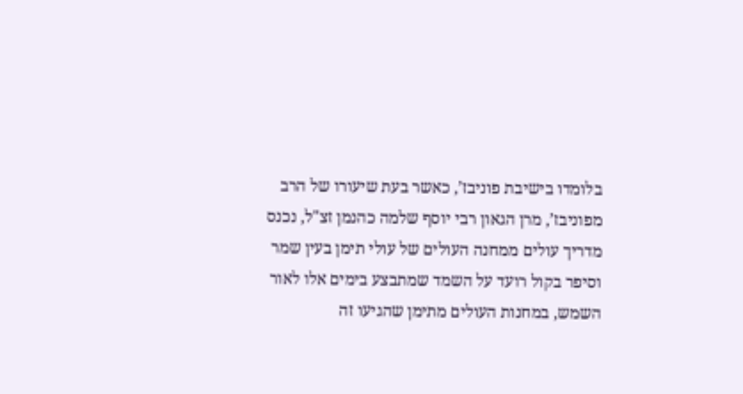בלומדו בישיבת פוניבז’, כאשר בעת שיעורו של הרב מפוניבז’, מרן הגאון רבי יוסף שלמה כהנמן זצ"ל, נכנס מדריך עולים ממחנה העולים של עולי תימן בעין שמר וסיפר בקול רועד על השמד שמתבצע בימים אלו לאור השמש, במחנות העולים מתימן שהגיעו זה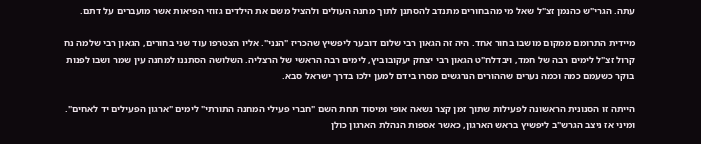עתה. הגרי"ש כהנמן זצ"ל שאל מי מהבחורים מתנדב להסתנן לתוך מחנה העולים ולהציל משם את הילדים גזוזי הפיאות אשר מועברים על דתם.

מיידית התרומם ממקום מושבו בחור אחד. היה זה הגאון רבי שלום דובער ליפשיץ שהכריז "הנני". אליו הצטרפו עוד שני בחורים, הגאון רבי שלמה נח קרול זצ"ל לימים רבה של חמד, ויבדלח"ט הגאון רבי יצחק יעקובוביץ, לימים רבה הראשי של הרצליה. השלושה הסתננו למחנה עין שמר ושבו לפנות בוקר כשעמם כמה וכמה נערים שההורים הנרגשים מסרו בידם למען ילכו בדרך ישראל סבא.

הייתה זו הסנונית הראשונה לפעילות שתוך זמן קצר נשאה אופי ומיסוד תחת השם "חברי פעילי המחנה התורתי" לימים "ארגון הפעילים יד לאחים". ומיני אז ניצב הגרש"ב ליפשיץ בראש הארגון, כאשר אספות הנהלת הארגון כולן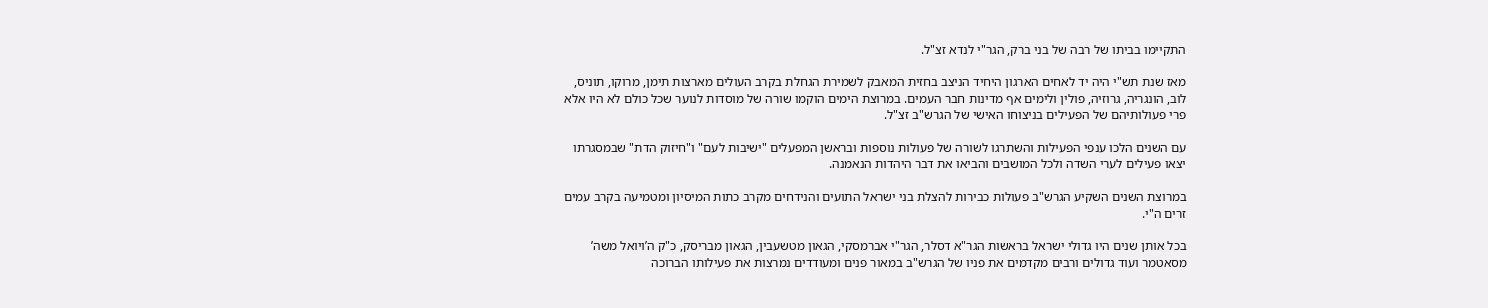התקיימו בביתו של רבה של בני ברק, הגר"י לנדא זצ"ל.

מאז שנת תש"י היה יד לאחים הארגון היחיד הניצב בחזית המאבק לשמירת הגחלת בקרב העולים מארצות תימן, מרוקו, תוניס, לוב, הונגריה, גרוזיה, פולין ולימים אף מדינות חבר העמים. במרוצת הימים הוקמו שורה של מוסדות לנוער שכל כולם לא היו אלא פרי פעולותיהם של הפעילים בניצוחו האישי של הגרש"ב זצ"ל.

עם השנים הלכו ענפי הפעילות והשתרגו לשורה של פעולות נוספות ובראשן המפעלים "ישיבות לעם" ו"חיזוק הדת" שבמסגרתו יצאו פעילים לערי השדה ולכל המושבים והביאו את דבר היהדות הנאמנה.

במרוצת השנים השקיע הגרש"ב פעולות כבירות להצלת בני ישראל התועים והנידחים מקרב כתות המיסיון ומטמיעה בקרב עמים זרים ה"י.

בכל אותן שנים היו גדולי ישראל בראשות הגר"א דסלר, הגר"י אברמסקי, הגאון מטשעבין, הגאון מבריסק, כ"ק ה’ויואל משה’ מסאטמר ועוד גדולים ורבים מקדמים את פניו של הגרש"ב במאור פנים ומעודדים נמרצות את פעילותו הברוכה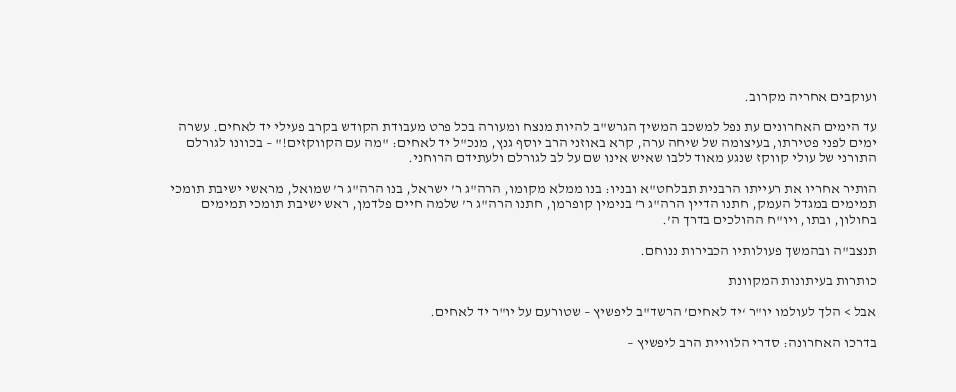ועוקבים אחריה מקרוב.

עד הימים האחרונים עת נפל למשכב המשיך הגרש"ב להיות מנצח ומעורה בכל פרט מעבודת הקודש בקרב פעילי יד לאחים. עשרה ימים לפני פטירתו, בעיצומה של שיחה ערה, קרא באוזני הרב יוסף גנץ, מנכ"ל יד לאחים: "מה עם הקווקזים!" – בכוונו לגורלם התורני של עולי קווקז שנגע מאוד ללבו שאיש אינו שם על לב לגורלם ולעתידם הרוחני.

הותיר אחריו את רעייתו הרבנית תבלחט"א ובניו: בנו ממלא מקומו, הרה"ג ר’ ישראל, בנו הרה"ג ר’ שמואל, מראשי ישיבת תומכי תמימים במגדל העמק, חתנו הדיין הרה"ג ר’ בנימין קופרמן, חתנו הרה"ג ר’ שלמה חיים פלדמן, ראש ישיבת תומכי תמימים בחולון, ובתו, ויו"ח ההולכים בדרך ה’.

תנצב"ה ובהמשך פעולותיו הכבירות ננוחם.

כותרות בעיתונות המקוונת

אבל > הלך לעולמו יו"ר ‘יד לאחים’ הרשד"ב ליפשיץ – שטורעם על יו"ר יד לאחים.

בדרכו האחרונה: סדרי הלוויית הרב ליפשיץ –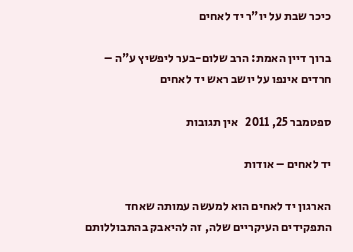כיכר שבת על יו"ר יד לאחים

ברוך דיין האמת: הרב שלום-בער ליפשיץ ע"ה – חרדים אינפו על יושב ראש יד לאחים

ספטמבר 25, 2011   אין תגובות

יד לאחים – אודות

הארגון יד לאחים הוא למעשה עמותה שאחד התפקידים העיקריים שלה, זה להיאבק בהתבוללותם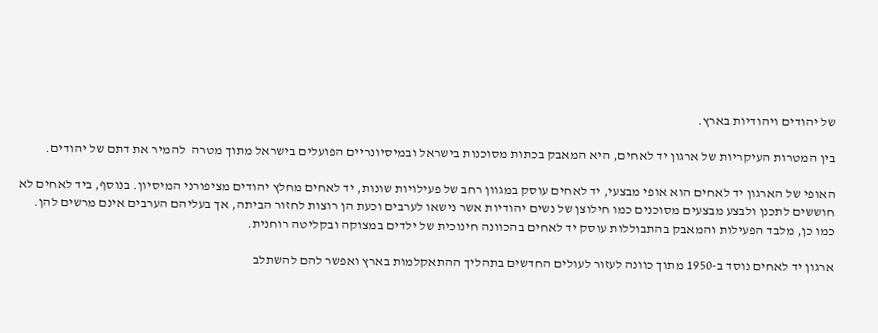של יהודים ויהודיות בארץ.

בין המטרות העיקריות של ארגון יד לאחים, היא המאבק בכתות מסוכנות בישראל ובמיסיונריים הפועלים בישראל מתוך מטרה  להמיר את דתם של יהודים.

האופי של הארגון יד לאחים הוא אופי מבצעי, יד לאחים עוסק במגוון רחב של פעילויות שונות, יד לאחים מחלץ יהודים מציפורני המיסיון. בנוסף, ביד לאחים לא חוששים לתכנן ולבצע מבצעים מסוכנים כמו חילוצן של נשים יהודיות אשר נישאו לערבים וכעת הן רוצות לחזור הביתה, אך בעליהם הערבים אינם מרשים להן.  כמו כן, מלבד הפעילות והמאבק בהתבוללות עוסק יד לאחים בהכוונה חינוכית של ילדים במצוקה ובקליטה רוחנית.

ארגון יד לאחים נוסד ב-1950 מתוך כוונה לעזור לעולים החדשים בתהליך ההתאקלמות בארץ ואפשר להם להשתלב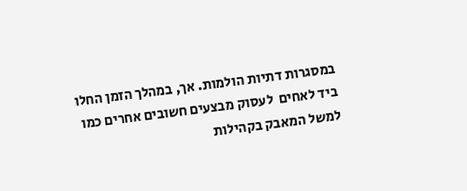במסגרות דתיות הולמות. אך, במהלך הזמן החלו ביד לאחים  לעסוק מבצעים חשובים אחרים כמו למשל המאבק בקהילות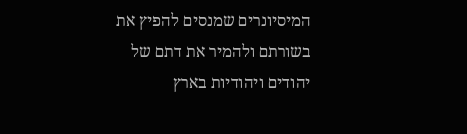המיסיונרים שמנסים להפיץ את בשורתם ולהמיר את דתם של יהודים ויהודיות בארץ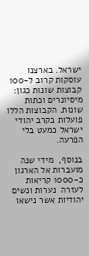ישראל. בארצנו עוסקות קרוב ל-100 קבוצות שונות כגון: מיסיונרים וכתות שונות. הקבוצות הללו פועלות בקרב יהודי ישראל כמעט בלי הפרעה.

בנוסף,  מידי שנה מועברות אל הארגון כ-1000 קריאות לעזרה  נערות ונשים יהודיות אשר נישאו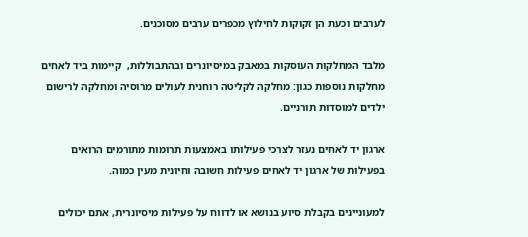לערבים וכעת הן זקוקות לחילוץ מכפרים ערבים מסוכנים.

מלבד המחלקות העוסקות במאבק במיסיונרים ובהתבוללות,  קיימות ביד לאחים מחלקות נוספות כגון: מחלקה לקליטה רוחנית לעולים מרוסיה ומחלקה לרישום ילדים למוסדות תורניים.

ארגון יד לאחים נעזר לצרכי פעילותו באמצעות תרומות מתורמים הרואים בפעילות של ארגון יד לאחים פעילות חשובה וחיונית מעין כמוה.

למעוניינים בקבלת סיוע בנושא או לדווח על פעילות מיסיונרית, אתם יכולים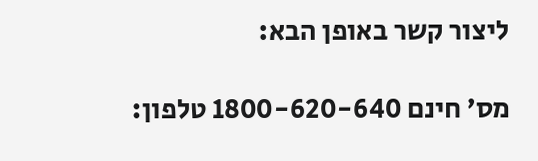ליצור קשר באופן הבא:

מס’ חינם 1800-620-640 טלפון: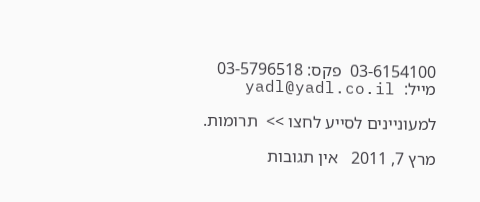03-6154100  פקס: 03-5796518
מייל:  yadl@yadl.co.il

למעוניינים לסייע לחצו >>  תרומות.

מרץ 7, 2011   אין תגובות